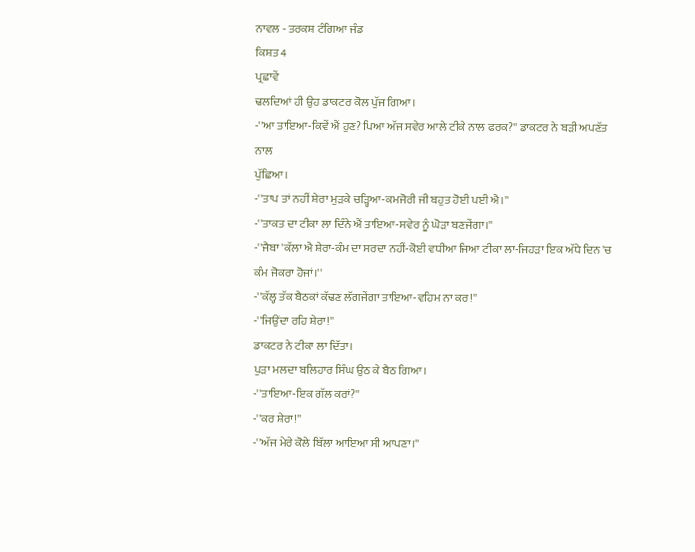ਨਾਵਲ - ਤਰਕਸ਼ ਟੰਗਿਆ ਜੰਡ
ਕਿਸ਼ਤ 4
ਪ੍ਰਛਾਵੇਂ
ਢਲਦਿਆਂ ਹੀ ਉਹ ਡਾਕਟਰ ਕੋਲ ਪੁੱਜ ਗਿਆ।
-''ਆ ਤਾਇਆ-ਕਿਵੇਂ ਐਂ ਹੁਣ? ਪਿਆ ਅੱਜ ਸਵੇਰ ਆਲੇ ਟੀਕੇ ਨਾਲ ਫਰਕ?'' ਡਾਕਟਰ ਨੇ ਬੜੀ ਅਪਣੱਤ ਨਾਲ
ਪੁੱਛਿਆ।
-''ਤਾਪ ਤਾਂ ਨਹੀਂ ਸ਼ੇਰਾ ਮੁੜਕੇ ਚੜ੍ਹਿਆ-ਕਮਜੋਰੀ ਜੀ ਬਹੁਤ ਹੋਈ ਪਈ ਐ।''
-''ਤਾਕਤ ਦਾ ਟੀਕਾ ਲਾ ਦਿੰਨੇ ਐਂ ਤਾਇਆ-ਸਵੇਰ ਨੂੰ ਘੋੜਾ ਬਣਜੇਂਗਾ।''
-''ਜੈਬਾ 'ਕੱਲਾ ਐ ਸ਼ੇਰਾ-ਕੰਮ ਦਾ ਸਰਦਾ ਨਹੀਂ-ਕੋਈ ਵਧੀਆ ਜਿਆ ਟੀਕਾ ਲਾ-ਜਿਹੜਾ ਇਕ ਅੱਧੇ ਦਿਨ 'ਚ
ਕੰਮ ਜੋਕਰਾ ਹੋਜਾਂ।''
-''ਕੱਲ੍ਹ ਤੱਕ ਬੈਠਕਾਂ ਕੱਢਣ ਲੱਗਜੇਂਗਾ ਤਾਇਆ-ਵਹਿਮ ਨਾ ਕਰ!''
-''ਜਿਉਂਦਾ ਰਹਿ ਸ਼ੇਰਾ!''
ਡਾਕਟਰ ਨੇ ਟੀਕਾ ਲਾ ਦਿੱਤਾ।
ਪੁੜਾ ਮਲਦਾ ਬਲਿਹਾਰ ਸਿੰਘ ਉਠ ਕੇ ਬੈਠ ਗਿਆ।
-''ਤਾਇਆ-ਇਕ ਗੱਲ ਕਰਾਂ?''
-''ਕਰ ਸ਼ੇਰਾ!''
-''ਅੱਜ ਮੇਰੇ ਕੋਲੇ ਬਿੱਲਾ ਆਇਆ ਸੀ ਆਪਣਾ।''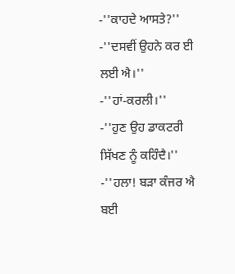-''ਕਾਹਦੇ ਆਸਤੇ?''
-''ਦਸਵੀਂ ਉਹਨੇ ਕਰ ਈ ਲਈ ਐ।''
-''ਹਾਂ-ਕਰਲੀ।''
-''ਹੁਣ ਉਹ ਡਾਕਟਰੀ ਸਿੱਖਣ ਨੂੰ ਕਹਿੰਦੈ।''
-''ਹਲਾ! ਬੜਾ ਕੰਜਰ ਐ ਬਈ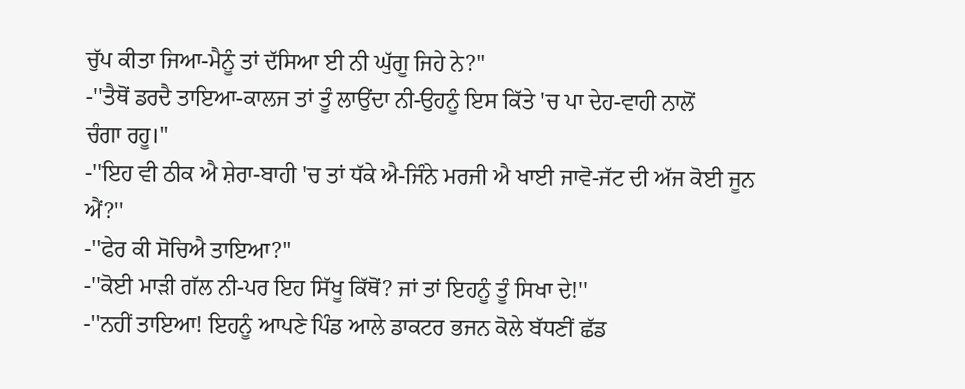ਚੁੱਪ ਕੀਤਾ ਜਿਆ-ਮੈਨੂੰ ਤਾਂ ਦੱਸਿਆ ਈ ਨੀ ਘੁੱਗੂ ਜਿਹੇ ਨੇ?''
-''ਤੈਥੋਂ ਡਰਦੈ ਤਾਇਆ-ਕਾਲਜ ਤਾਂ ਤੂੰ ਲਾਉਂਦਾ ਨੀ-ਉਹਨੂੰ ਇਸ ਕਿੱਤੇ 'ਚ ਪਾ ਦੇਹ-ਵਾਹੀ ਨਾਲੋਂ
ਚੰਗਾ ਰਹੂ।''
-''ਇਹ ਵੀ ਠੀਕ ਐ ਸ਼ੇਰਾ-ਬਾਹੀ 'ਚ ਤਾਂ ਧੱਕੇ ਐ-ਜਿੰਨੇ ਮਰਜੀ ਐ ਖਾਈ ਜਾਵੋ-ਜੱਟ ਦੀ ਅੱਜ ਕੋਈ ਜੂਨ
ਐਂ?''
-''ਫੇਰ ਕੀ ਸੋਚਿਐ ਤਾਇਆ?''
-''ਕੋਈ ਮਾੜੀ ਗੱਲ ਨੀ-ਪਰ ਇਹ ਸਿੱਖੂ ਕਿੱਥੋਂ? ਜਾਂ ਤਾਂ ਇਹਨੂੰ ਤੂੰ ਸਿਖਾ ਦੇ!''
-''ਨਹੀਂ ਤਾਇਆ! ਇਹਨੂੰ ਆਪਣੇ ਪਿੰਡ ਆਲੇ ਡਾਕਟਰ ਭਜਨ ਕੋਲੇ ਬੱਧਣੀਂ ਛੱਡ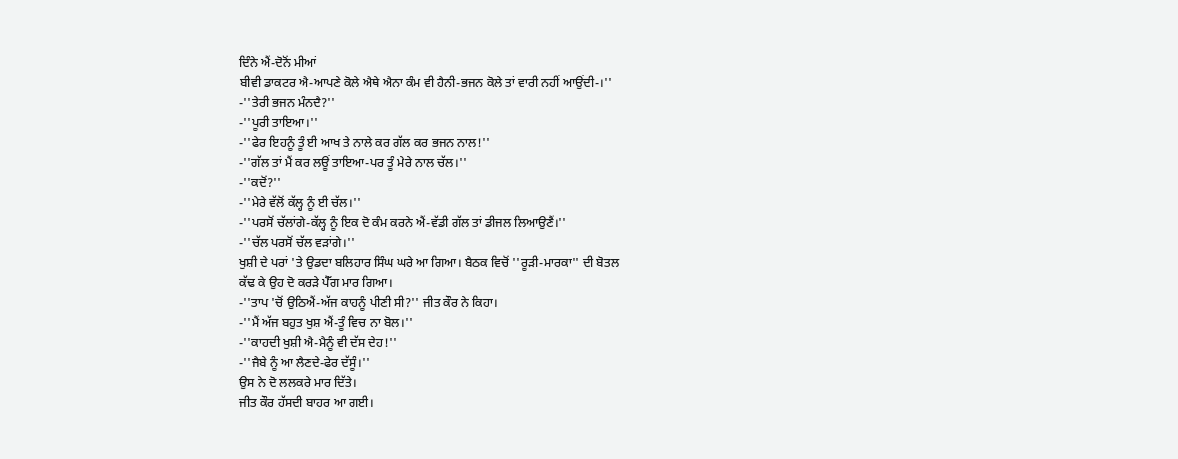ਦਿੰਨੇ ਐਂ-ਦੋਨੋਂ ਮੀਆਂ
ਬੀਵੀ ਡਾਕਟਰ ਐ-ਆਪਣੇ ਕੋਲੇ ਐਥੇ ਐਨਾ ਕੰਮ ਵੀ ਹੈਨੀ-ਭਜਨ ਕੋਲੇ ਤਾਂ ਵਾਰੀ ਨਹੀਂ ਆਉਂਦੀ-।''
-''ਤੇਰੀ ਭਜਨ ਮੰਨਦੈ?''
-''ਪੂਰੀ ਤਾਇਆ।''
-''ਫੇਰ ਇਹਨੂੰ ਤੂੰ ਈ ਆਖ ਤੇ ਨਾਲੇ ਕਰ ਗੱਲ ਕਰ ਭਜਨ ਨਾਲ!''
-''ਗੱਲ ਤਾਂ ਮੈਂ ਕਰ ਲਊਂ ਤਾਇਆ-ਪਰ ਤੂੰ ਮੇਰੇ ਨਾਲ ਚੱਲ।''
-''ਕਦੋਂ?''
-''ਮੇਰੇ ਵੱਲੋਂ ਕੱਲ੍ਹ ਨੂੰ ਈ ਚੱਲ।''
-''ਪਰਸੋਂ ਚੱਲਾਂਗੇ-ਕੱਲ੍ਹ ਨੂੰ ਇਕ ਦੋ ਕੰਮ ਕਰਨੇ ਐਂ-ਵੱਡੀ ਗੱਲ ਤਾਂ ਡੀਜਲ ਲਿਆਉਣੈਂ।''
-''ਚੱਲ ਪਰਸੋਂ ਚੱਲ ਵੜਾਂਗੇ।''
ਖੁਸ਼ੀ ਦੇ ਪਰਾਂ 'ਤੇ ਉਡਦਾ ਬਲਿਹਾਰ ਸਿੰਘ ਘਰੇ ਆ ਗਿਆ। ਬੈਠਕ ਵਿਚੋਂ ''ਰੂੜੀ-ਮਾਰਕਾ'' ਦੀ ਬੋਤਲ
ਕੱਢ ਕੇ ਉਹ ਦੋ ਕਰੜੇ ਪੈੱਗ ਮਾਰ ਗਿਆ।
-''ਤਾਪ 'ਚੋਂ ਉਠਿਐਂ-ਅੱਜ ਕਾਹਨੂੰ ਪੀਣੀ ਸੀ?'' ਜੀਤ ਕੌਰ ਨੇ ਕਿਹਾ।
-''ਮੈਂ ਅੱਜ ਬਹੁਤ ਖੁਸ਼ ਐਂ-ਤੂੰ ਵਿਚ ਨਾ ਬੋਲ।''
-''ਕਾਹਦੀ ਖੁਸ਼ੀ ਐ-ਮੈਨੂੰ ਵੀ ਦੱਸ ਦੇਹ!''
-''ਜੈਬੇ ਨੂੰ ਆ ਲੈਣਦੇ-ਫੇਰ ਦੱਸੂੰ।''
ਉਸ ਨੇ ਦੋ ਲਲਕਰੇ ਮਾਰ ਦਿੱਤੇ।
ਜੀਤ ਕੌਰ ਹੱਸਦੀ ਬਾਹਰ ਆ ਗਈ।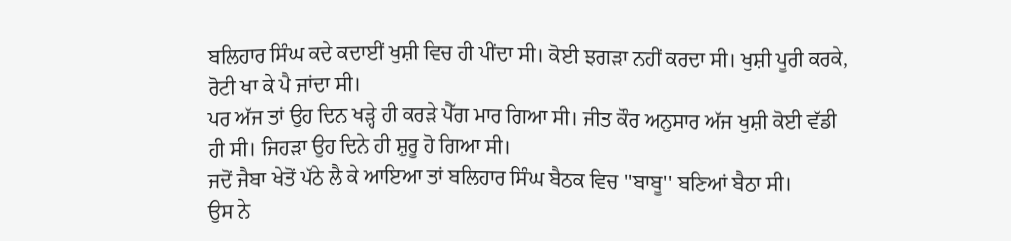ਬਲਿਹਾਰ ਸਿੰਘ ਕਦੇ ਕਦਾਈਂ ਖੁਸ਼ੀ ਵਿਚ ਹੀ ਪੀਂਦਾ ਸੀ। ਕੋਈ ਝਗੜਾ ਨਹੀਂ ਕਰਦਾ ਸੀ। ਖੁਸ਼ੀ ਪੂਰੀ ਕਰਕੇ,
ਰੋਟੀ ਖਾ ਕੇ ਪੈ ਜਾਂਦਾ ਸੀ।
ਪਰ ਅੱਜ ਤਾਂ ਉਹ ਦਿਨ ਖੜ੍ਹੇ ਹੀ ਕਰੜੇ ਪੈੱਗ ਮਾਰ ਗਿਆ ਸੀ। ਜੀਤ ਕੌਰ ਅਨੁਸਾਰ ਅੱਜ ਖੁਸ਼ੀ ਕੋਈ ਵੱਡੀ
ਹੀ ਸੀ। ਜਿਹੜਾ ਉਹ ਦਿਨੇ ਹੀ ਸ਼ੁਰੂ ਹੋ ਗਿਆ ਸੀ।
ਜਦੋਂ ਜੈਬਾ ਖੇਤੋਂ ਪੱਠੇ ਲੈ ਕੇ ਆਇਆ ਤਾਂ ਬਲਿਹਾਰ ਸਿੰਘ ਬੈਠਕ ਵਿਚ ''ਬਾਬੂ'' ਬਣਿਆਂ ਬੈਠਾ ਸੀ।
ਉਸ ਨੇ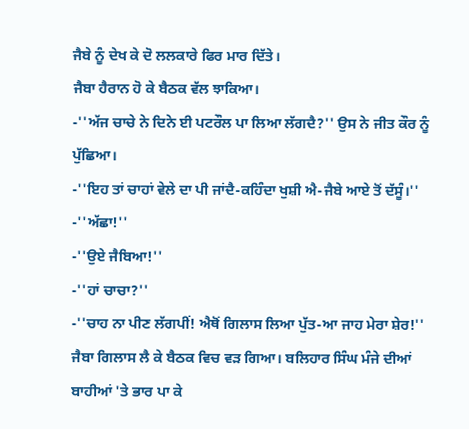ਜੈਬੇ ਨੂੰ ਦੇਖ ਕੇ ਦੋ ਲਲਕਾਰੇ ਫਿਰ ਮਾਰ ਦਿੱਤੇ।
ਜੈਬਾ ਹੈਰਾਨ ਹੋ ਕੇ ਬੈਠਕ ਵੱਲ ਝਾਕਿਆ।
-''ਅੱਜ ਚਾਚੇ ਨੇ ਦਿਨੇ ਈ ਪਟਰੌਲ ਪਾ ਲਿਆ ਲੱਗਦੈ?'' ਉਸ ਨੇ ਜੀਤ ਕੌਰ ਨੂੰ ਪੁੱਛਿਆ।
-''ਇਹ ਤਾਂ ਚਾਹਾਂ ਵੇਲੇ ਦਾ ਪੀ ਜਾਂਦੈ-ਕਹਿੰਦਾ ਖੁਸ਼ੀ ਐ-ਜੈਬੇ ਆਏ ਤੋਂ ਦੱਸੂੰ।''
-''ਅੱਛਾ!''
-''ਉਏ ਜੈਬਿਆ!''
-''ਹਾਂ ਚਾਚਾ?''
-''ਚਾਹ ਨਾ ਪੀਣ ਲੱਗਪੀਂ! ਐਥੋਂ ਗਿਲਾਸ ਲਿਆ ਪੁੱਤ-ਆ ਜਾਹ ਮੇਰਾ ਸ਼ੇਰ!''
ਜੈਬਾ ਗਿਲਾਸ ਲੈ ਕੇ ਬੈਠਕ ਵਿਚ ਵੜ ਗਿਆ। ਬਲਿਹਾਰ ਸਿੰਘ ਮੰਜੇ ਦੀਆਂ ਬਾਹੀਆਂ 'ਤੇ ਭਾਰ ਪਾ ਕੇ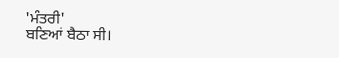'ਮੰਤਰੀ'
ਬਣਿਆਂ ਬੈਠਾ ਸੀ।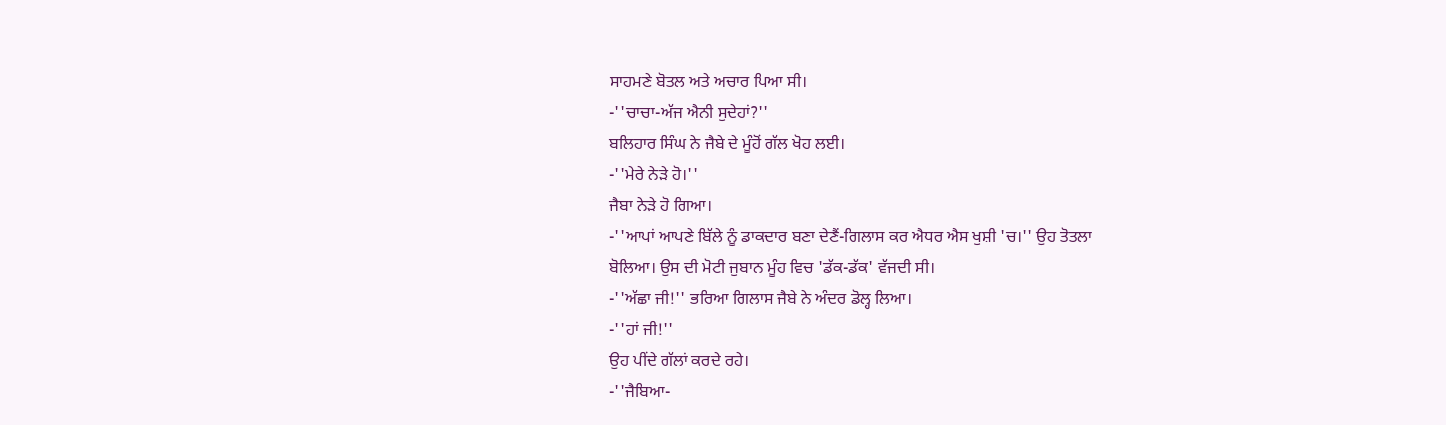ਸਾਹਮਣੇ ਬੋਤਲ ਅਤੇ ਅਚਾਰ ਪਿਆ ਸੀ।
-''ਚਾਚਾ-ਅੱਜ ਐਨੀ ਸੁਦੇਹਾਂ?''
ਬਲਿਹਾਰ ਸਿੰਘ ਨੇ ਜੈਬੇ ਦੇ ਮੂੰਹੋਂ ਗੱਲ ਖੋਹ ਲਈ।
-''ਮੇਰੇ ਨੇੜੇ ਹੋ।''
ਜੈਬਾ ਨੇੜੇ ਹੋ ਗਿਆ।
-''ਆਪਾਂ ਆਪਣੇ ਬਿੱਲੇ ਨੂੰ ਡਾਕਦਾਰ ਬਣਾ ਦੇਣੈਂ-ਗਿਲਾਸ ਕਰ ਐਧਰ ਐਸ ਖੁਸ਼ੀ 'ਚ।'' ਉਹ ਤੋਤਲਾ
ਬੋਲਿਆ। ਉਸ ਦੀ ਮੋਟੀ ਜੁਬਾਨ ਮੂੰਹ ਵਿਚ 'ਡੱਕ-ਡੱਕ' ਵੱਜਦੀ ਸੀ।
-''ਅੱਛਾ ਜੀ!'' ਭਰਿਆ ਗਿਲਾਸ ਜੈਬੇ ਨੇ ਅੰਦਰ ਡੋਲ੍ਹ ਲਿਆ।
-''ਹਾਂ ਜੀ!''
ਉਹ ਪੀਂਦੇ ਗੱਲਾਂ ਕਰਦੇ ਰਹੇ।
-''ਜੈਬਿਆ-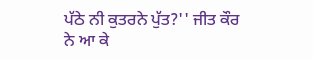ਪੱਠੇ ਨੀ ਕੁਤਰਨੇ ਪੁੱਤ?'' ਜੀਤ ਕੌਰ ਨੇ ਆ ਕੇ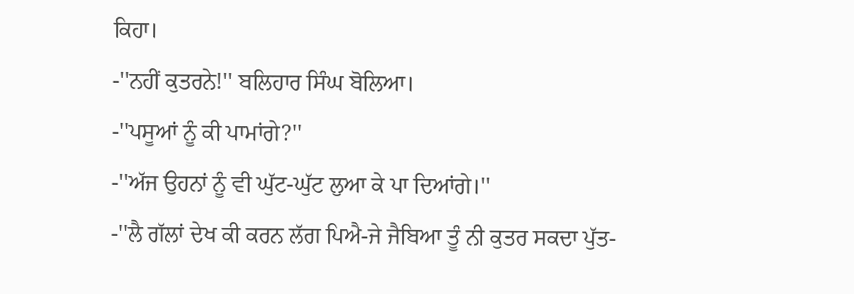ਕਿਹਾ।
-''ਨਹੀਂ ਕੁਤਰਨੇ!'' ਬਲਿਹਾਰ ਸਿੰਘ ਬੋਲਿਆ।
-''ਪਸੂਆਂ ਨੂੰ ਕੀ ਪਾਮਾਂਗੇ?''
-''ਅੱਜ ਉਹਨਾਂ ਨੂੰ ਵੀ ਘੁੱਟ-ਘੁੱਟ ਲੁਆ ਕੇ ਪਾ ਦਿਆਂਗੇ।''
-''ਲੈ ਗੱਲਾਂ ਦੇਖ ਕੀ ਕਰਨ ਲੱਗ ਪਿਐ-ਜੇ ਜੈਬਿਆ ਤੂੰ ਨੀ ਕੁਤਰ ਸਕਦਾ ਪੁੱਤ-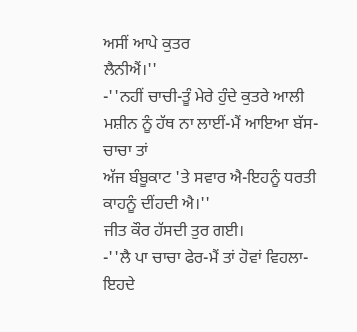ਅਸੀਂ ਆਪੇ ਕੁਤਰ
ਲੈਨੀਐਂ।''
-''ਨਹੀਂ ਚਾਚੀ-ਤੂੰ ਮੇਰੇ ਹੁੰਦੇ ਕੁਤਰੇ ਆਲੀ ਮਸ਼ੀਨ ਨੂੰ ਹੱਥ ਨਾ ਲਾਈਂ-ਮੈਂ ਆਇਆ ਬੱਸ-ਚਾਚਾ ਤਾਂ
ਅੱਜ ਬੰਬੂਕਾਟ 'ਤੇ ਸਵਾਰ ਐ-ਇਹਨੂੰ ਧਰਤੀ ਕਾਹਨੂੰ ਦੀਂਹਦੀ ਐ।''
ਜੀਤ ਕੌਰ ਹੱਸਦੀ ਤੁਰ ਗਈ।
-''ਲੈ ਪਾ ਚਾਚਾ ਫੇਰ-ਮੈਂ ਤਾਂ ਹੋਵਾਂ ਵਿਹਲਾ-ਇਹਦੇ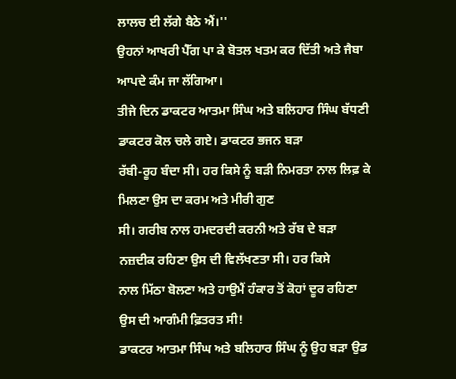ਲਾਲਚ ਈ ਲੱਗੇ ਬੈਠੇ ਐਂ।''
ਉਹਨਾਂ ਆਖਰੀ ਪੈੱਗ ਪਾ ਕੇ ਬੋਤਲ ਖਤਮ ਕਰ ਦਿੱਤੀ ਅਤੇ ਜੈਬਾ ਆਪਦੇ ਕੰਮ ਜਾ ਲੱਗਿਆ।
ਤੀਜੇ ਦਿਨ ਡਾਕਟਰ ਆਤਮਾ ਸਿੰਘ ਅਤੇ ਬਲਿਹਾਰ ਸਿੰਘ ਬੱਧਣੀ ਡਾਕਟਰ ਕੋਲ ਚਲੇ ਗਏ। ਡਾਕਟਰ ਭਜਨ ਬੜਾ
ਰੱਬੀ-ਰੂਹ ਬੰਦਾ ਸੀ। ਹਰ ਕਿਸੇ ਨੂੰ ਬੜੀ ਨਿਮਰਤਾ ਨਾਲ ਲਿਫ਼ ਕੇ ਮਿਲਣਾ ਉਸ ਦਾ ਕਰਮ ਅਤੇ ਮੀਰੀ ਗੁਣ
ਸੀ। ਗਰੀਬ ਨਾਲ ਹਮਦਰਦੀ ਕਰਨੀ ਅਤੇ ਰੱਬ ਦੇ ਬੜਾ ਨਜ਼ਦੀਕ ਰਹਿਣਾ ਉਸ ਦੀ ਵਿਲੱਖਣਤਾ ਸੀ। ਹਰ ਕਿਸੇ
ਨਾਲ ਮਿੱਠਾ ਬੋਲਣਾ ਅਤੇ ਹਾਉਮੈਂ ਹੰਕਾਰ ਤੋਂ ਕੋਹਾਂ ਦੂਰ ਰਹਿਣਾ ਉਸ ਦੀ ਆਗੰਮੀ ਫ਼ਿਤਰਤ ਸੀ!
ਡਾਕਟਰ ਆਤਮਾ ਸਿੰਘ ਅਤੇ ਬਲਿਹਾਰ ਸਿੰਘ ਨੂੰ ਉਹ ਬੜਾ ਉਡ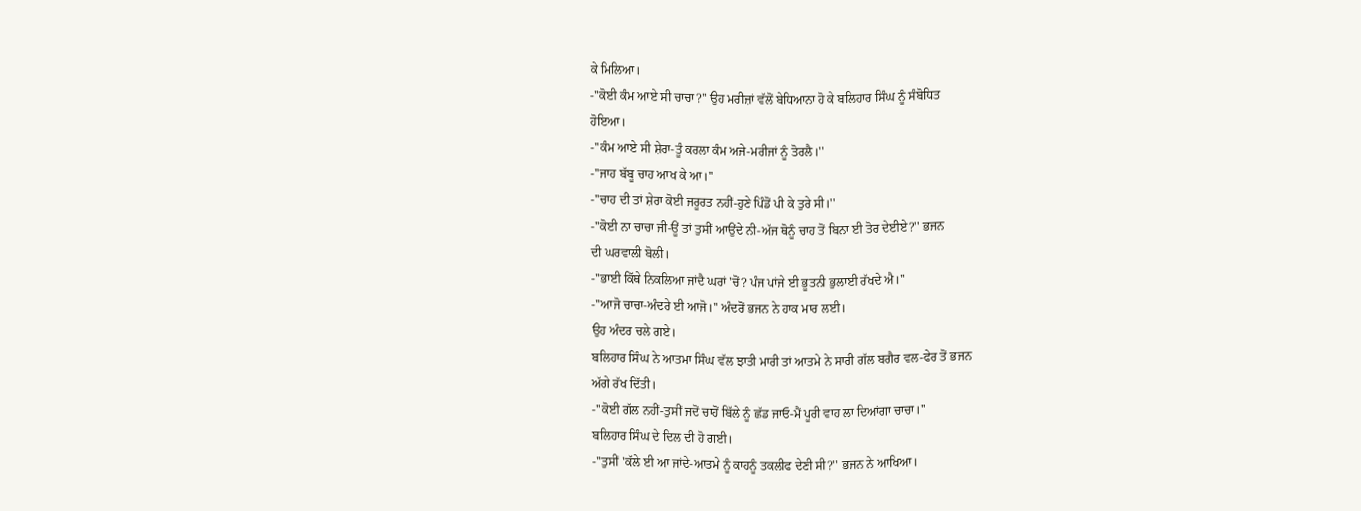ਕੇ ਮਿਲਿਆ।
-''ਕੋਈ ਕੰਮ ਆਏ ਸੀ ਚਾਚਾ?'' ਉਹ ਮਰੀਜ਼ਾਂ ਵੱਲੋਂ ਬੇਧਿਆਨਾ ਹੋ ਕੇ ਬਲਿਹਾਰ ਸਿੰਘ ਨੂੰ ਸੰਬੋਧਿਤ
ਹੋਇਆ।
-''ਕੰਮ ਆਏ ਸੀ ਸ਼ੇਰਾ-ਤੂੰ ਕਰਲਾ ਕੰਮ ਅਜੇ-ਮਰੀਜਾਂ ਨੂੰ ਤੋਰਲੈ।''
-''ਜਾਹ ਬੱਬੂ ਚਾਹ ਆਖ ਕੇ ਆ।''
-''ਚਾਹ ਦੀ ਤਾਂ ਸ਼ੇਰਾ ਕੋਈ ਜਰੂਰਤ ਨਹੀਂ-ਹੁਣੇ ਪਿੰਡੋਂ ਪੀ ਕੇ ਤੁਰੇ ਸੀ।''
-''ਕੋਈ ਨਾ ਚਾਚਾ ਜੀ-ਊਂ ਤਾਂ ਤੁਸੀਂ ਆਉਂਦੇ ਨੀ-ਅੱਜ ਥੋਨੂੰ ਚਾਹ ਤੋਂ ਬਿਨਾ ਈ ਤੋਰ ਦੇਈਏ?'' ਭਜਨ
ਦੀ ਘਰਵਾਲੀ ਬੋਲੀ।
-''ਭਾਈ ਕਿੱਥੇ ਨਿਕਲਿਆ ਜਾਂਦੈ ਘਰਾਂ 'ਚੋਂ? ਪੰਜ ਪਾਂਜੇ ਈ ਭੂਤਨੀ ਭੁਲਾਈ ਰੱਖਦੇ ਐ।''
-''ਆਜੋ ਚਾਚਾ-ਅੰਦਰੇ ਈ ਆਜੋ।'' ਅੰਦਰੋਂ ਭਜਨ ਨੇ ਹਾਕ ਮਾਰ ਲਈ।
ਉਹ ਅੰਦਰ ਚਲੇ ਗਏ।
ਬਲਿਹਾਰ ਸਿੰਘ ਨੇ ਆਤਮਾ ਸਿੰਘ ਵੱਲ ਝਾਤੀ ਮਾਰੀ ਤਾਂ ਆਤਮੇ ਨੇ ਸਾਰੀ ਗੱਲ ਬਗੈਰ ਵਲ-ਫੇਰ ਤੋਂ ਭਜਨ
ਅੱਗੇ ਰੱਖ ਦਿੱਤੀ।
-''ਕੋਈ ਗੱਲ ਨਹੀਂ-ਤੁਸੀਂ ਜਦੋਂ ਚਾਹੋਂ ਬਿੱਲੇ ਨੂੰ ਛੱਡ ਜਾਓ-ਮੈਂ ਪੂਰੀ ਵਾਹ ਲਾ ਦਿਆਂਗਾ ਚਾਚਾ।''
ਬਲਿਹਾਰ ਸਿੰਘ ਦੇ ਦਿਲ ਦੀ ਹੋ ਗਈ।
-''ਤੁਸੀਂ 'ਕੱਲੇ ਈ ਆ ਜਾਂਦੇ-ਆਤਮੇ ਨੂੰ ਕਾਹਨੂੰ ਤਕਲੀਫ ਦੇਣੀ ਸੀ?'' ਭਜਨ ਨੇ ਆਖਿਆ।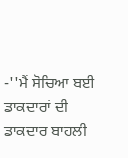-''ਮੈਂ ਸੋਚਿਆ ਬਈ ਡਾਕਦਾਰਾਂ ਦੀ ਡਾਕਦਾਰ ਬਾਹਲੀ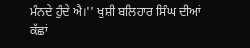ਮੰਨਦੇ ਹੁੰਦੇ ਐ।'' ਖੁਸ਼ੀ ਬਲਿਹਾਰ ਸਿੰਘ ਦੀਆਂ
ਕੱਛਾਂ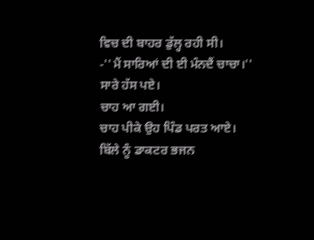ਵਿਚ ਦੀ ਬਾਹਰ ਡੁੱਲ੍ਹ ਰਹੀ ਸੀ।
-''ਮੈਂ ਸਾਰਿਆਂ ਦੀ ਈ ਮੰਨਦੈਂ ਚਾਚਾ।''
ਸਾਰੇ ਹੱਸ ਪਏ।
ਚਾਹ ਆ ਗਈ।
ਚਾਹ ਪੀਕੇ ਉਹ ਪਿੰਡ ਪਰਤ ਆਏ।
ਬਿੱਲੇ ਨੂੰ ਡਾਕਟਰ ਭਜਨ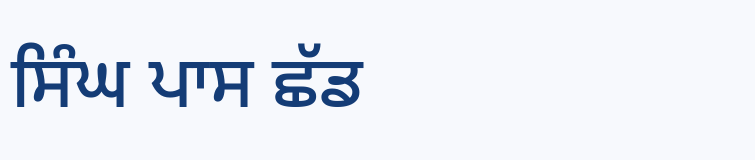ਸਿੰਘ ਪਾਸ ਛੱਡ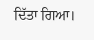ਦਿੱਤਾ ਗਿਆ।